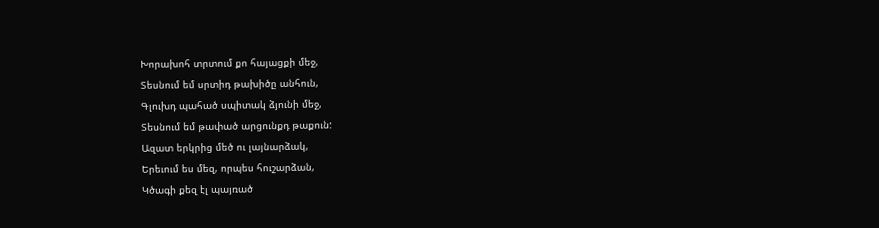Խորախոհ տրտում քո հայացքի մեջ,
Տեսնում եմ սրտիդ թախիծը անհուն,
Գլուխդ պահած սպիտակ ձյունի մեջ,
Տեսնում եմ թափած արցունքդ թաքուն:
Ազատ երկրից մեծ ու լայնարձակ,
Երեւում ես մեզ, որպես հուշարձան,
Կծագի քեզ էլ պայռած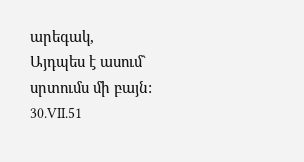արեգակ,
Այդպես է ասում` սրտումս մի բայն:
30.VII.51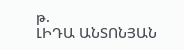թ.
ԼԻԴԱ ԱՆՏՈՆՅԱՆ